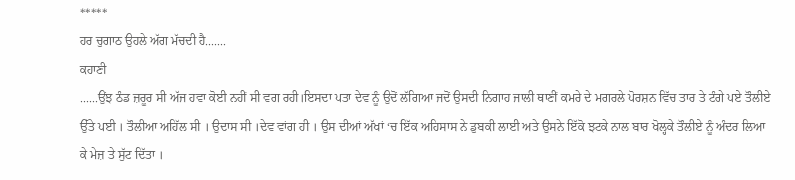*****
ਹਰ ਚੁਗਾਠ ਉਹਲੇ ਅੱਗ ਮੱਚਦੀ ਹੈ.......
ਕਹਾਣੀ
......ਉਂਝ ਠੰਡ ਜ਼ਰੂਰ ਸੀ ਅੱਜ ਹਵਾ ਕੋਈ ਨਹੀਂ ਸੀ ਵਗ ਰਹੀ।ਇਸਦਾ ਪਤਾ ਦੇਵ ਨੂੰ ਉਦੋਂ ਲੱਗਿਆ ਜਦੋਂ ਉਸਦੀ ਨਿਗਾਹ ਜਾਲੀ ਥਾਣੀਂ ਕਮਰੇ ਦੇ ਮਗਰਲੇ ਪੋਰਸ਼ਨ ਵਿੱਚ ਤਾਰ ਤੇ ਟੰਗੇ ਪਏ ਤੌਲੀਏ ਉੱਤੇ ਪਈ । ਤੌਲੀਆ ਅਹਿੱਲ ਸੀ । ਉਦਾਸ ਸੀ ।ਦੇਵ ਵਾਂਗ ਹੀ । ਉਸ ਦੀਆਂ ਅੱਖਾਂ ‘ਚ ਇੱਕ ਅਹਿਸਾਸ ਨੇ ਡੁਬਕੀ ਲਾਈ ਅਤੇ ਉਸਨੇ ਇੱਕੋ ਝਟਕੇ ਨਾਲ ਬਾਰ ਖੋਲ੍ਹਕੇ ਤੌਲੀਏ ਨੂੰ ਅੰਦਰ ਲਿਆ ਕੇ ਮੇਜ਼ ਤੇ ਸੁੱਟ ਦਿੱਤਾ ।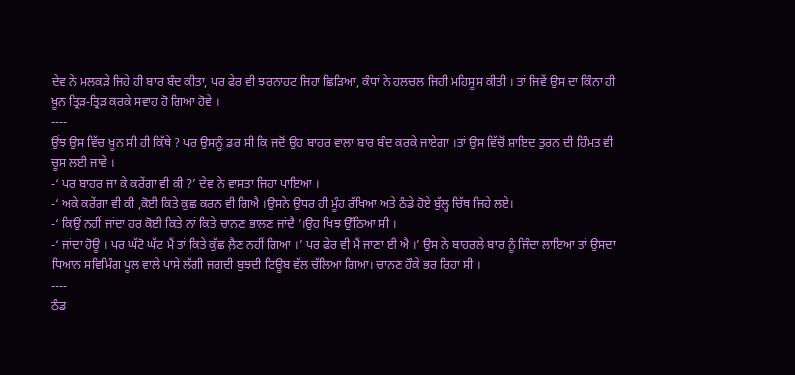ਦੇਵ ਨੇ ਮਲਕੜੇ ਜਿਹੇ ਹੀ ਬਾਰ ਬੰਦ ਕੀਤਾ, ਪਰ ਫੇਰ ਵੀ ਝਰਨਾਹਟ ਜਿਹਾ ਛਿੜਿਆ, ਕੰਧਾਂ ਨੇ ਹਲਚਲ ਜਿਹੀ ਮਹਿਸੂਸ ਕੀਤੀ । ਤਾਂ ਜਿਵੇਂ ਉਸ ਦਾ ਕਿੰਨਾ ਹੀ ਖ਼ੂਨ ਤ੍ਰਿੜ-ਤ੍ਰਿੜ ਕਰਕੇ ਸਵਾਹ ਹੋ ਗਿਆ ਹੋਵੇ ।
----
ਉਂਝ ਉਸ ਵਿੱਚ ਖ਼ੂਨ ਸੀ ਹੀ ਕਿੱਥੇ ? ਪਰ ਉਸਨੂੰ ਡਰ ਸੀ ਕਿ ਜਦੋਂ ਉਹ ਬਾਹਰ ਵਾਲਾ ਬਾਰ ਬੰਦ ਕਰਕੇ ਜਾਏਗਾ ।ਤਾਂ ਉਸ ਵਿੱਚੋਂ ਸ਼ਾਇਦ ਤੁਰਨ ਦੀ ਹਿੰਮਤ ਵੀ ਚੂਸ ਲਈ ਜਾਵੇ ।
-‘ ਪਰ ਬਾਹਰ ਜਾ ਕੇ ਕਰੇਂਗਾ ਵੀ ਕੀ ?’ ਦੇਵ ਨੇ ਵਾਸਤਾ ਜਿਹਾ ਪਾਇਆ ।
-‘ ਅਕੇ ਕਰੇਂਗਾ ਵੀ ਕੀ ,ਕੋਈ ਕਿਤੇ ਕੁਛ ਕਰਨ ਵੀ ਗਿਐ ।ਉਸਨੇ ਉਧਰ ਹੀ ਮੂੰਹ ਰੱਖਿਆ ਅਤੇ ਠੰਡੇ ਹੋਏ ਬੁੱਲ੍ਹ ਚਿੱਥ ਜਿਹੇ ਲਏ।
-‘ ਕਿਉਂ ਨਹੀਂ ਜਾਂਦਾ ਹਰ ਕੋਈ ਕਿਤੇ ਨਾਂ ਕਿਤੇ ਚਾਨਣ ਭਾਲਣ ਜਾਂਦੈ ’।ਉਹ ਖਿਝ ਉੱਠਿਆ ਸੀ ।
-‘ ਜਾਂਦਾ ਹੋਊ । ਪਰ ਘੱਟੋ ਘੱਟ ਮੈਂ ਤਾਂ ਕਿਤੇ ਕੁੱਛ ਲ਼ੈਣ ਨਹੀਂ ਗਿਆ ।’ ਪਰ ਫੇਰ ਵੀ ਮੈਂ ਜਾਣਾ ਈ ਐ ।’ ਉਸ ਨੇ ਬਾਹਰਲੇ ਬਾਰ ਨੂੰ ਜਿੰਦਾ ਲਾਇਆ ਤਾਂ ਉਸਦਾ ਧਿਆਨ ਸਵਿਮਿੰਗ ਪੂਲ ਵਾਲੇ ਪਾਸੇ ਲੱਗੀ ਜਗਦੀ ਬੁਝਦੀ ਟਿਊਬ ਵੱਲ ਚੱਲਿਆ ਗਿਆ। ਚਾਨਣ ਹੌਕੇ ਭਰ ਰਿਹਾ ਸੀ ।
----
ਠੰਡ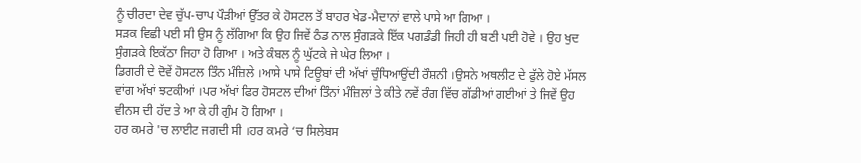ਨੂੰ ਚੀਰਦਾ ਦੇਵ ਚੁੱਪ-ਚਾਪ ਪੌੜੀਆਂ ਉੱਤਰ ਕੇ ਹੋਸਟਲ ਤੋਂ ਬਾਹਰ ਖੇਡ-ਮੈਦਾਨਾਂ ਵਾਲੇ ਪਾਸੇ ਆ ਗਿਆ ।
ਸੜਕ ਵਿਛੀ ਪਈ ਸੀ ਉਸ ਨੂੰ ਲੱਗਿਆ ਕਿ ਉਹ ਜਿਵੇਂ ਠੰਡ ਨਾਲ ਸੁੰਗੜਕੇ ਇੱਕ ਪਗਡੰਡੀ ਜਿਹੀ ਹੀ ਬਣੀ ਪਈ ਹੋਵੇ । ਉਹ ਖੁਦ ਸੁੰਗੜਕੇ ਇਕੱਠਾ ਜਿਹਾ ਹੋ ਗਿਆ । ਅਤੇ ਕੰਬਲ ਨੂੰ ਘੁੱਟਕੇ ਜੇ ਘੇਰ ਲਿਆ ।
ਡਿਗਰੀ ਦੇ ਦੋਵੇਂ ਹੋਸਟਲ ਤਿੰਨ ਮੰਜ਼ਿਲੇ ।ਆਸੇ ਪਾਸੇ ਟਿਊਬਾਂ ਦੀ ਅੱਖਾਂ ਚੁੰਧਿਆਉਂਦੀ ਰੌਸ਼ਨੀ ।ਉਸਨੇ ਅਥਲੀਟ ਦੇ ਫੁੱਲੇ ਹੋਏ ਮੱਸਲ ਵਾਂਗ ਅੱਖਾਂ ਝਟਕੀਆਂ ।ਪਰ ਅੱਖਾਂ ਫਿਰ ਹੋਸਟਲ ਦੀਆਂ ਤਿੰਨਾਂ ਮੰਜ਼ਿਲਾਂ ਤੇ ਕੀਤੇ ਨਵੇਂ ਰੰਗ ਵਿੱਚ ਗੱਡੀਆਂ ਗਈਆਂ ਤੇ ਜਿਵੇਂ ਉਹ ਵੀਨਸ ਦੀ ਹੱਦ ਤੇ ਆ ਕੇ ਹੀ ਗੁੰਮ ਹੋ ਗਿਆ ।
ਹਰ ਕਮਰੇ 'ਚ ਲਾਈਟ ਜਗਦੀ ਸੀ ।ਹਰ ਕਮਰੇ ‘ਚ ਸਿਲੇਬਸ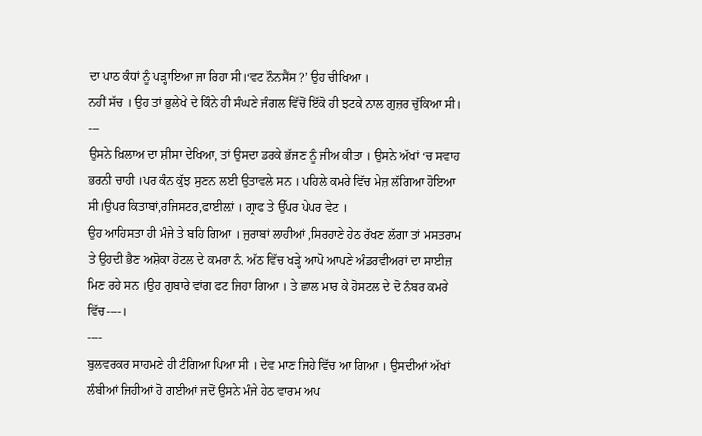ਦਾ ਪਾਠ ਕੰਧਾਂ ਨੂੰ ਪੜ੍ਹਾਇਆ ਜਾ ਰਿਹਾ ਸੀ।‘ਵਟ ਨੌਨਸੈਂਸ ?’ ਉਹ ਚੀਖਿਆ ।
ਨਹੀਂ ਸੱਚ । ਉਹ ਤਾਂ ਭੁਲੇਖੇ ਦੇ ਕਿੰਨੇ ਹੀ ਸੰਘਣੇ ਜੰਗਲ ਵਿੱਚੋਂ ਇੱਕੋ ਹੀ ਝਟਕੇ ਨਾਲ ਗੁਜ਼ਰ ਚੁੱਕਿਆ ਸੀ।
---
ਉਸਨੇ ਖ਼ਿਲਾਅ ਦਾ ਸ਼ੀਸਾ ਦੇਖਿਆ, ਤਾਂ ਉਸਦਾ ਡਰਕੇ ਭੱਜਣ ਨੂੰ ਜੀਅ ਕੀਤਾ । ਉਸਨੇ ਅੱਖਾਂ ‘ਚ ਸਵਾਹ ਭਰਨੀ ਚਾਹੀ ।ਪਰ ਕੰਨ ਕੁੱਝ ਸੁਣਨ ਲਈ ਉਤਾਵਲੇ ਸਨ । ਪਹਿਲੇ ਕਮਰੇ ਵਿੱਚ ਮੇਜ਼ ਲੱਗਿਆ ਹੋਇਆ ਸੀ।ਉਪਰ ਕਿਤਾਬਾਂ,ਰਜਿਸਟਰ,ਫਾਈਲ਼ਾਂ । ਗ੍ਰਾਫ ਤੇ ਉੱਪਰ ਪੇਪਰ ਵੇਟ ।
ਉਹ ਆਹਿਸਤਾ ਹੀ ਮੰਜੇ ਤੇ ਬਹਿ ਗਿਆ । ਜੁਰਾਬਾਂ ਲਾਹੀਆਂ ,ਸਿਰਹਾਣੇ ਹੇਠ ਰੱਖਣ ਲੱਗਾ ਤਾਂ ਮਸਤਰਾਮ ਤੇ ਉਹਦੀ ਭੈਣ ਅਸ਼ੋਕਾ ਹੋਟਲ ਦੇ ਕਮਰਾ ਨੰ. ਅੱਠ ਵਿੱਚ ਖੜ੍ਹੇ ਆਪੋ ਆਪਣੇ ਅੰਡਰਵੀਅਰਾਂ ਦਾ ਸਾਈਜ਼ ਮਿਣ ਰਹੇ ਸਨ ।ਉਹ ਗੁਬਾਰੇ ਵਾਂਗ ਫਟ ਜਿਹਾ ਗਿਆ । ਤੇ ਛਾਲ ਮਾਰ ਕੇ ਹੋਸਟਲ ਦੇ ਦੋ ਨੰਬਰ ਕਮਰੇ ਵਿੱਚ----।
----
ਬੁਲਵਰਕਰ ਸਾਹਮਣੇ ਹੀ ਟੰਗਿਆ ਪਿਆ ਸੀ । ਦੇਵ ਮਾਣ ਜਿਹੇ ਵਿੱਚ ਆ ਗਿਆ । ਉਸਦੀਆਂ ਅੱਖਾਂ ਲੰਬੀਆਂ ਜਿਹੀਆਂ ਹੋ ਗਈਆਂ ਜਦੋਂ ਉਸਨੇ ਮੰਜੇ ਹੇਠ ਵਾਰਮ ਅਪ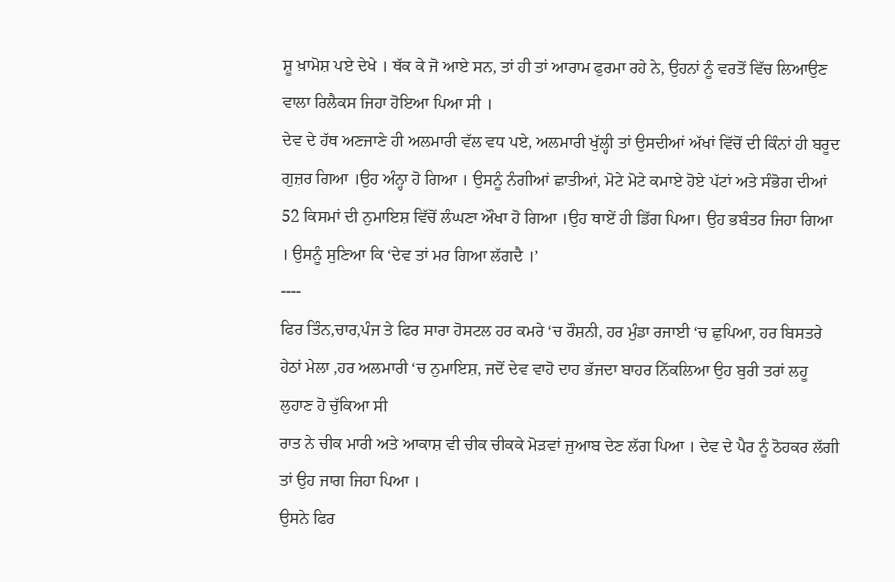ਸ਼ੂ ਖ਼ਾਮੋਸ਼ ਪਏ ਦੇਖੇ । ਥੱਕ ਕੇ ਜੋ ਆਏ ਸਨ, ਤਾਂ ਹੀ ਤਾਂ ਆਰਾਮ ਫੁਰਮਾ ਰਹੇ ਨੇ, ਉਹਨਾਂ ਨੂੰ ਵਰਤੋਂ ਵਿੱਚ ਲਿਆਉਣ ਵਾਲਾ ਰਿਲੈਕਸ ਜਿਹਾ ਹੋਇਆ ਪਿਆ ਸੀ ।
ਦੇਵ ਦੇ ਹੱਥ ਅਣਜਾਣੇ ਹੀ ਅਲਮਾਰੀ ਵੱਲ ਵਧ ਪਏ, ਅਲਮਾਰੀ ਖੁੱਲ੍ਹੀ ਤਾਂ ਉਸਦੀਆਂ ਅੱਖਾਂ ਵਿੱਚੋਂ ਦੀ ਕਿੰਨਾਂ ਹੀ ਬਰੂਦ ਗੁਜ਼ਰ ਗਿਆ ।ਉਹ ਅੰਨ੍ਹਾ ਹੋ ਗਿਆ । ਉਸਨੂੰ ਨੰਗੀਆਂ ਛਾਤੀਆਂ, ਮੋਟੇ ਮੋਟੇ ਕਮਾਏ ਹੋਏ ਪੱਟਾਂ ਅਤੇ ਸੰਭੋਗ ਦੀਆਂ 52 ਕਿਸਮਾਂ ਦੀ ਨੁਮਾਇਸ਼ ਵਿੱਚੋਂ ਲੰਘਣਾ ਔਖਾ ਹੋ ਗਿਆ ।ਉਹ ਥਾਏਂ ਹੀ ਡਿੱਗ ਪਿਆ। ਉਹ ਭਬੰਤਰ ਜਿਹਾ ਗਿਆ । ਉਸਨੂੰ ਸੁਣਿਆ ਕਿ ‘ਦੇਵ ਤਾਂ ਮਰ ਗਿਆ ਲੱਗਦੈ ।’
----
ਫਿਰ ਤਿੰਨ,ਚਾਰ,ਪੰਜ ਤੇ ਫਿਰ ਸਾਰਾ ਹੋਸਟਲ ਹਰ ਕਮਰੇ ‘ਚ ਰੌਸ਼ਨੀ, ਹਰ ਮੁੰਡਾ ਰਜਾਈ ‘ਚ ਛੁਪਿਆ, ਹਰ ਬਿਸਤਰੇ ਹੇਠਾਂ ਮੇਲਾ ,ਹਰ ਅਲਮਾਰੀ ‘ਚ ਨੁਮਾਇਸ਼, ਜਦੋਂ ਦੇਵ ਵਾਹੋ ਦਾਹ ਭੱਜਦਾ ਬਾਹਰ ਨਿੱਕਲਿਆ ਉਹ ਬੁਰੀ ਤਰਾਂ ਲਹੂ ਲੁਹਾਣ ਹੋ ਚੁੱਕਿਆ ਸੀ
ਰਾਤ ਨੇ ਚੀਕ ਮਾਰੀ ਅਤੇ ਆਕਾਸ਼ ਵੀ ਚੀਕ ਚੀਕਕੇ ਮੋੜਵਾਂ ਜੁਆਬ ਦੇਣ ਲੱਗ ਪਿਆ । ਦੇਵ ਦੇ ਪੈਰ ਨੂੰ ਠੋਹਕਰ ਲੱਗੀ ਤਾਂ ਉਹ ਜਾਗ ਜਿਹਾ ਪਿਆ ।
ਉਸਨੇ ਫਿਰ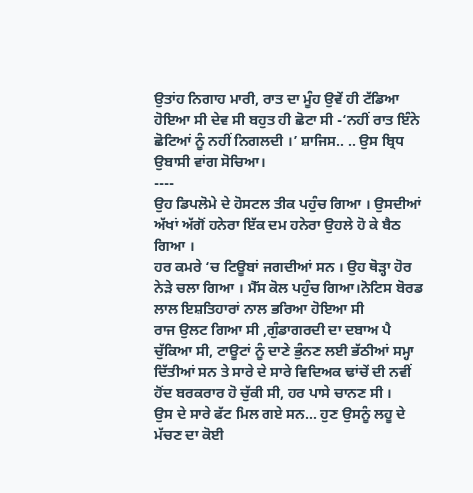ਉਤਾਂਹ ਨਿਗਾਹ ਮਾਰੀ, ਰਾਤ ਦਾ ਮੂੰਹ ਉਵੇਂ ਹੀ ਟੱਡਿਆ ਹੋਇਆ ਸੀ ਦੇਵ ਸੀ ਬਹੁਤ ਹੀ ਛੋਟਾ ਸੀ -‘ਨਹੀਂ ਰਾਤ ਇੰਨੇ ਛੋਟਿਆਂ ਨੂੰ ਨਹੀਂ ਨਿਗਲਦੀ ।’ ਸ਼ਾਜਿਸ.. .. ਉਸ ਬ੍ਰਿਧ ਉਬਾਸੀ ਵਾਂਗ ਸੋਚਿਆ।
----
ਉਹ ਡਿਪਲੋਮੇ ਦੇ ਹੋਸਟਲ ਤੀਕ ਪਹੁੰਚ ਗਿਆ । ਉਸਦੀਆਂ ਅੱਖਾਂ ਅੱਗੋਂ ਹਨੇਰਾ ਇੱਕ ਦਮ ਹਨੇਰਾ ਉਹਲੇ ਹੋ ਕੇ ਬੈਠ ਗਿਆ ।
ਹਰ ਕਮਰੇ ‘ਚ ਟਿਊਬਾਂ ਜਗਦੀਆਂ ਸਨ । ਉਹ ਥੋੜ੍ਹਾ ਹੋਰ ਨੇੜੇ ਚਲਾ ਗਿਆ । ਮੈੱਸ ਕੋਲ ਪਹੁੰਚ ਗਿਆ।ਨੋਟਿਸ ਬੋਰਡ ਲਾਲ ਇਸ਼ਤਿਹਾਰਾਂ ਨਾਲ ਭਰਿਆ ਹੋਇਆ ਸੀ
ਰਾਜ ਉਲਟ ਗਿਆ ਸੀ ,ਗੁੰਡਾਗਰਦੀ ਦਾ ਦਬਾਅ ਪੈ ਚੁੱਕਿਆ ਸੀ, ਟਾਊਟਾਂ ਨੂੰ ਦਾਣੇ ਭੁੰਨਣ ਲਈ ਭੱਠੀਆਂ ਸਮ੍ਹਾ ਦਿੱਤੀਆਂ ਸਨ ਤੇ ਸਾਰੇ ਦੇ ਸਾਰੇ ਵਿਦਿਅਕ ਢਾਂਚੇਂ ਦੀ ਨਵੀਂ ਹੋਂਦ ਬਰਕਰਾਰ ਹੋ ਚੁੱਕੀ ਸੀ, ਹਰ ਪਾਸੇ ਚਾਨਣ ਸੀ ।
ਉਸ ਦੇ ਸਾਰੇ ਫੱਟ ਮਿਲ ਗਏ ਸਨ… ਹੁਣ ਉਸਨੂੰ ਲਹੂ ਦੇ ਮੱਚਣ ਦਾ ਕੋਈ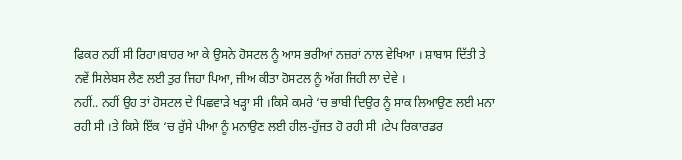ਫਿਕਰ ਨਹੀਂ ਸੀ ਰਿਹਾ।ਬਾਹਰ ਆ ਕੇ ਉਸਨੇ ਹੋਸਟਲ ਨੂੰ ਆਸ ਭਰੀਆਂ ਨਜ਼ਰਾਂ ਨਾਲ ਵੇਖਿਆ । ਸ਼ਾਬਾਸ ਦਿੱਤੀ ਤੇ ਨਵੇਂ ਸਿਲੇਬਸ ਲੈਣ ਲਈ ਤੁਰ ਜਿਹਾ ਪਿਆ, ਜੀਅ ਕੀਤਾ ਹੋਸਟਲ ਨੂੰ ਅੱਗ ਜਿਹੀ ਲਾ ਦੇਵੇ ।
ਨਹੀਂ.. ਨਹੀਂ ਉਹ ਤਾਂ ਹੋਸਟਲ ਦੇ ਪਿਛਵਾੜੇ ਖੜ੍ਹਾ ਸੀ ।ਕਿਸੇ ਕਮਰੇ ‘ਚ ਭਾਬੀ ਦਿਉਰ ਨੂੰ ਸਾਕ ਲਿਆਉਣ ਲਈ ਮਨਾ ਰਹੀ ਸੀ ।ਤੇ ਕਿਸੇ ਇੱਕ ‘ਚ ਰੁੱਸੇ ਪੀਆ ਨੂੰ ਮਨਾਉਣ ਲਈ ਹੀਲ-ਹੁੱਜਤ ਹੋ ਰਹੀ ਸੀ ।ਟੇਪ ਰਿਕਾਰਡਰ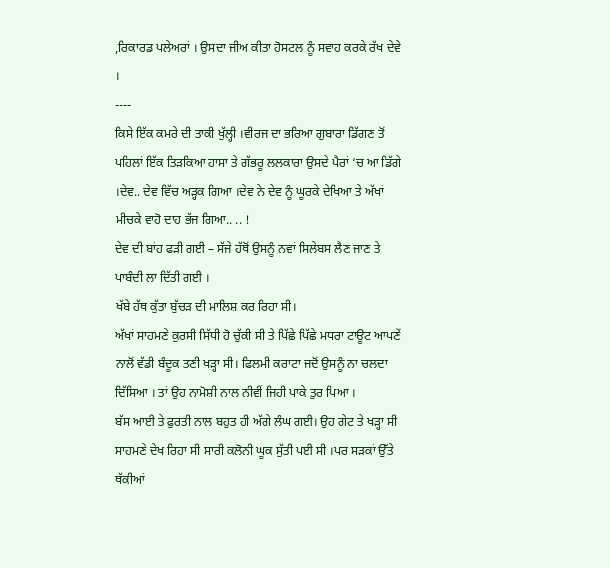,ਰਿਕਾਰਡ ਪਲੇਅਰਾਂ । ਉਸਦਾ ਜੀਅ ਕੀਤਾ ਹੋਸਟਲ ਨੂੰ ਸਵਾਹ ਕਰਕੇ ਰੱਖ ਦੇਵੇ ।
----
ਕਿਸੇ ਇੱਕ ਕਮਰੇ ਦੀ ਤਾਕੀ ਖੁੱਲ੍ਹੀ ।ਵੀਰਜ ਦਾ ਭਰਿਆ ਗੁਬਾਰਾ ਡਿੱਗਣ ਤੋਂ ਪਹਿਲਾਂ ਇੱਕ ਤਿੜਕਿਆ ਹਾਸਾ ਤੇ ਗੱਭਰੂ ਲਲਕਾਰਾ ਉਸਦੇ ਪੈਰਾਂ ‘ਚ ਆ ਡਿੱਗੇ ।ਦੇਵ.. ਦੇਵ ਵਿੱਚ ਅੜ੍ਹਕ ਗਿਆ ।ਦੇਵ ਨੇ ਦੇਵ ਨੂੰ ਘੂਰਕੇ ਦੇਖਿਆ ਤੇ ਅੱਖਾਂ ਮੀਚਕੇ ਵਾਹੋ ਦਾਹ ਭੱਜ ਗਿਆ.. .. !
ਦੇਵ ਦੀ ਬਾਂਹ ਫੜੀ ਗਈ – ਸੱਜੇ ਹੱਥੋਂ ਉਸਨੂੰ ਨਵਾਂ ਸਿਲੇਬਸ ਲੈਣ ਜਾਣ ਤੇ ਪਾਬੰਦੀ ਲਾ ਦਿੱਤੀ ਗਈ ।
ਖੱਬੇ ਹੱਥ ਕੁੱਤਾ ਬੁੱਚੜ ਦੀ ਮਾਲਿਸ਼ ਕਰ ਰਿਹਾ ਸੀ।
ਅੱਖਾਂ ਸਾਹਮਣੇ ਕੁਰਸੀ ਸਿੱਧੀ ਹੋ ਚੁੱਕੀ ਸੀ ਤੇ ਪਿੱਛੇ ਪਿੱਛੇ ਮਧਰਾ ਟਾਊਟ ਆਪਣੇਂ ਨਾਲੋਂ ਵੱਡੀ ਬੰਦੂਕ ਤਣੀ ਖੜ੍ਹਾ ਸੀ। ਫਿਲਮੀ ਕਰਾਟਾ ਜਦੋਂ ਉਸਨੂੰ ਨਾ ਚਲਦਾ ਦਿੱਸਿਆ । ਤਾਂ ਉਹ ਨਾਮੋਸ਼ੀ ਨਾਲ ਨੀਵੀਂ ਜਿਹੀ ਪਾਕੇ ਤੁਰ ਪਿਆ ।
ਬੱਸ ਆਈ ਤੇ ਫੁਰਤੀ ਨਾਲ ਬਹੁਤ ਹੀ ਅੱਗੇ ਲੰਘ ਗਈ। ਉਹ ਗੇਟ ਤੇ ਖੜ੍ਹਾ ਸੀ ਸਾਹਮਣੇ ਦੇਖ ਰਿਹਾ ਸੀ ਸਾਰੀ ਕਲੋਨੀ ਘੂਕ ਸੁੱਤੀ ਪਈ ਸੀ ।ਪਰ ਸੜਕਾਂ ਉੱਤੇ ਥੱਕੀਆਂ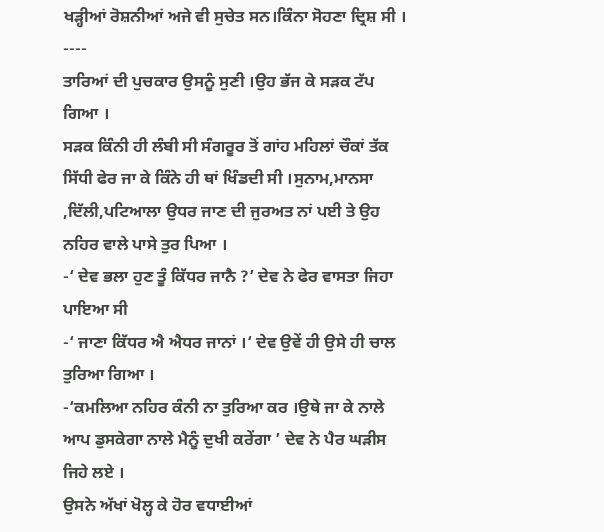ਖੜ੍ਹੀਆਂ ਰੋਸ਼ਨੀਆਂ ਅਜੇ ਵੀ ਸੁਚੇਤ ਸਨ।ਕਿੰਨਾ ਸੋਹਣਾ ਦ੍ਰਿਸ਼ ਸੀ ।
----
ਤਾਰਿਆਂ ਦੀ ਪੁਚਕਾਰ ਉਸਨੂੰ ਸੁਣੀ ।ਉਹ ਭੱਜ ਕੇ ਸੜਕ ਟੱਪ ਗਿਆ ।
ਸੜਕ ਕਿੰਨੀ ਹੀ ਲੰਬੀ ਸੀ ਸੰਗਰੂਰ ਤੋਂ ਗਾਂਹ ਮਹਿਲਾਂ ਚੌਕਾਂ ਤੱਕ ਸਿੱਧੀ ਫੇਰ ਜਾ ਕੇ ਕਿੰਨੇ ਹੀ ਥਾਂ ਖਿੰਡਦੀ ਸੀ ।ਸੁਨਾਮ,ਮਾਨਸਾ ,ਦਿੱਲੀ,ਪਟਿਆਲਾ ਉਧਰ ਜਾਣ ਦੀ ਜੁਰਅਤ ਨਾਂ ਪਈ ਤੇ ਉਹ ਨਹਿਰ ਵਾਲੇ ਪਾਸੇ ਤੁਰ ਪਿਆ ।
-‘ ਦੇਵ ਭਲਾ ਹੁਣ ਤੂੰ ਕਿੱਧਰ ਜਾਨੈ ?’ ਦੇਵ ਨੇ ਫੇਰ ਵਾਸਤਾ ਜਿਹਾ ਪਾਇਆ ਸੀ
-‘ ਜਾਣਾ ਕਿੱਧਰ ਐ ਐਧਰ ਜਾਨਾਂ ।‘ ਦੇਵ ਉਵੇਂ ਹੀ ਉਸੇ ਹੀ ਚਾਲ ਤੁਰਿਆ ਗਿਆ ।
-‘ਕਮਲਿਆ ਨਹਿਰ ਕੰਨੀ ਨਾ ਤੁਰਿਆ ਕਰ ।ਉਥੇ ਜਾ ਕੇ ਨਾਲੇ ਆਪ ਡੁਸਕੇਗਾ ਨਾਲੇ ਮੈਨੂੰ ਦੁਖੀ ਕਰੇਂਗਾ ’ ਦੇਵ ਨੇ ਪੈਰ ਘੜੀਸ ਜਿਹੇ ਲਏ ।
ਉਸਨੇ ਅੱਖਾਂ ਖੋਲ੍ਹ ਕੇ ਹੋਰ ਵਧਾਈਆਂ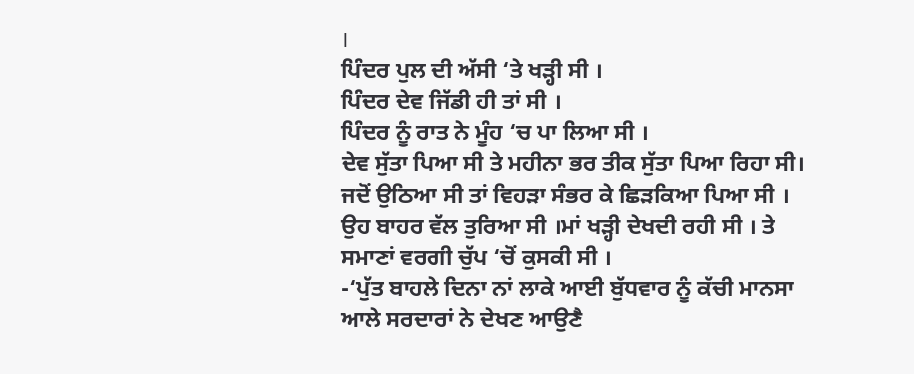।
ਪਿੰਦਰ ਪੁਲ ਦੀ ਅੱਸੀ ‘ਤੇ ਖੜ੍ਹੀ ਸੀ ।
ਪਿੰਦਰ ਦੇਵ ਜਿੱਡੀ ਹੀ ਤਾਂ ਸੀ ।
ਪਿੰਦਰ ਨੂੰ ਰਾਤ ਨੇ ਮੂੰਹ ‘ਚ ਪਾ ਲਿਆ ਸੀ ।
ਦੇਵ ਸੁੱਤਾ ਪਿਆ ਸੀ ਤੇ ਮਹੀਨਾ ਭਰ ਤੀਕ ਸੁੱਤਾ ਪਿਆ ਰਿਹਾ ਸੀ। ਜਦੋਂ ਉਠਿਆ ਸੀ ਤਾਂ ਵਿਹੜਾ ਸੰਭਰ ਕੇ ਛਿੜਕਿਆ ਪਿਆ ਸੀ ।
ਉਹ ਬਾਹਰ ਵੱਲ ਤੁਰਿਆ ਸੀ ।ਮਾਂ ਖੜ੍ਹੀ ਦੇਖਦੀ ਰਹੀ ਸੀ । ਤੇ ਸਮਾਣਾਂ ਵਰਗੀ ਚੁੱਪ ‘ਚੋਂ ਕੁਸਕੀ ਸੀ ।
-‘ਪੁੱਤ ਬਾਹਲੇ ਦਿਨਾ ਨਾਂ ਲਾਕੇ ਆਈ ਬੁੱਧਵਾਰ ਨੂੰ ਕੱਚੀ ਮਾਨਸਾ ਆਲੇ ਸਰਦਾਰਾਂ ਨੇ ਦੇਖਣ ਆਉਣੈ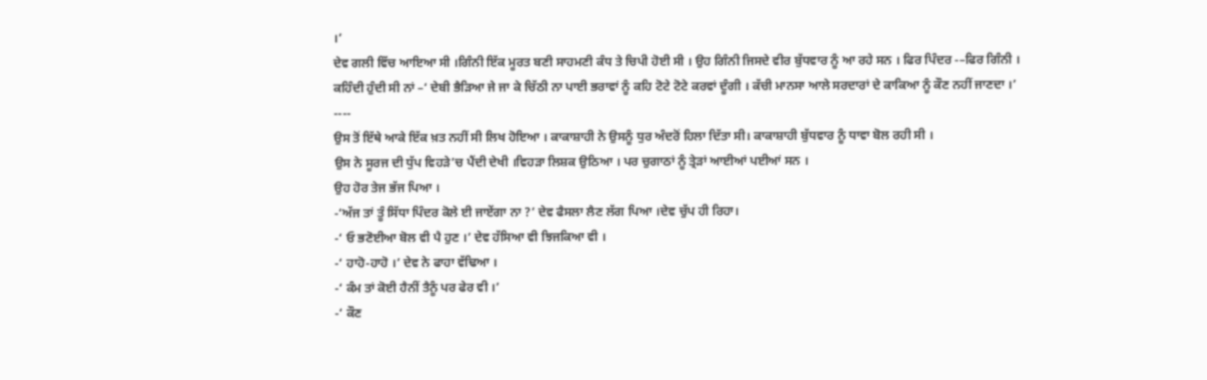।’
ਦੇਵ ਗਲੀ ਵਿੱਚ ਆਇਆ ਸੀ ।ਗਿੰਨੀ ਇੱਕ ਮੂਰਤ ਬਣੀ ਸਾਹਮਣੀ ਕੰਧ ਤੇ ਚਿਪੀ ਹੋਈ ਸੀ । ਉਹ ਗਿੰਨੀ ਜਿਸਦੇ ਵੀਰ ਬੁੱਧਵਾਰ ਨੂੰ ਆ ਰਹੇ ਸਨ । ਫਿਰ ਪਿੰਦਰ -–ਫਿਰ ਗਿੰਨੀ ।
ਕਹਿੰਦੀ ਹੁੰਦੀ ਸੀ ਨਾਂ –‘ ਦੇਬੀ ਭੈੜਿਆ ਜੇ ਜਾ ਕੇ ਚਿੱਠੀ ਨਾ ਪਾਈ ਭਰਾਵਾਂ ਨੂੰ ਕਹਿ ਟੋਟੇ ਟੋਟੇ ਕਰਵਾਂ ਦੂੰਗੀ । ਕੱਚੀ ਮਾਨਸਾ ਆਲੇ ਸਰਦਾਰਾਂ ਦੇ ਕਾਕਿਆ ਨੂੰ ਕੌਣ ਨਹੀਂ ਜਾਣਦਾ ।’
----
ਉਸ ਤੋਂ ਇੱਥੇ ਆਕੇ ਇੱਕ ਖ਼ਤ ਨਹੀਂ ਸੀ ਲਿਖ ਹੋਇਆ । ਕਾਕਾਸ਼ਾਹੀ ਨੇ ਉਸਨੂੰ ਧੁਰ ਅੰਦਰੋਂ ਹਿਲਾ ਦਿੱਤਾ ਸੀ। ਕਾਕਾਸ਼ਾਹੀ ਬੁੱਧਵਾਰ ਨੂੰ ਧਾਵਾ ਬੋਲ ਰਹੀ ਸੀ ।
ਉਸ ਨੇ ਸੂਰਜ ਦੀ ਧੁੱਪ ਵਿਹੜੇ’ਚ ਪੈਂਦੀ ਦੇਖੀ ।ਵਿਹੜਾ ਲਿਸ਼ਕ ਉਠਿਆ । ਪਰ ਚੁਗਾਠਾਂ ਨੂੰ ਤ੍ਰੇੜਾਂ ਆਈਆਂ ਪਈਆਂ ਸਨ ।
ਉਹ ਹੋਰ ਤੇਜ ਭੱਜ ਪਿਆ ।
-‘ਅੱਜ ਤਾਂ ਤੂੰ ਸਿੱਧਾ ਪਿੰਦਰ ਕੋਲੇ ਈ ਜਾਏਂਗਾ ਨਾ ?’ ਦੇਵ ਫੈਸਲਾ ਲੈਣ ਲੱਗ ਪਿਆ ।ਦੇਵ ਚੁੱਪ ਹੀ ਰਿਹਾ।
-‘ ਓ ਭਣੋਈਆ ਬੋਲ ਵੀ ਪੈ ਹੁਣ ।’ ਦੇਵ ਹੱਸਿਆ ਵੀ ਝਿਜਕਿਆ ਵੀ ।
-‘ ਹਾਹੋ-ਹਾਹੋ ।’ ਦੇਵ ਨੇ ਫਾਹਾ ਵੱਢਿਆ ।
-‘ ਕੰਮ ਤਾਂ ਕੋਈ ਹੈਨੀਂ ਤੈਨੂੰ ਪਰ ਫੇਰ ਵੀ ।’
-‘ ਕੌਣ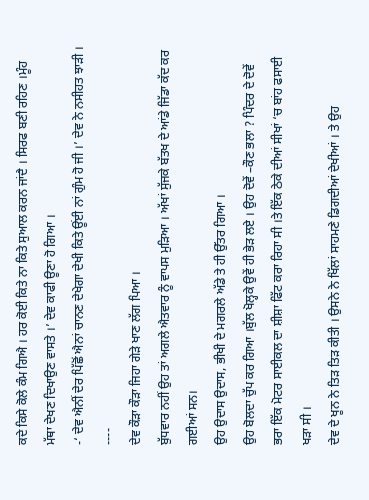ਕਦੇ ਕਿਸੇ ਕੋਲੇ ਕੰਮ ਗਿਐ । ਹਰ ਕੋਈ ਕਿਤੇ ਨਾ ਕਿਤੇ ਸੁਆਲ ਕਰਨ ਜਾਂਦੈ । ਸਿਰਫ ਬਣੀ ਰਹਿਣ ।ਮੂੰਹ ਮੱਥਾ ਦੇਖਣ ਦਿਖਾਉਣ ਵਾਸਤੇ ।’ ਦੇਵ ਕਾਫੀ ਊਣਾ ਹੋ ਗਿਆ ।
-‘ ਦੇਵ ਐਨੀਂ ਦੇਰ ਪਿੱਛੋਂ ਐਨਾਂ ਚਾਨਣ ਦੇਖੇਗਾ ਦੇਖੀ ਕਿਤੇ ਊਂਈ ਨਾਂ ਗੁੰਮ ਹੋ ਜੀ ।’ ਦੇਵ ਨੇ ਨਸੀਹਤ ਝਾੜੀ ।
----
ਦੇਵ ਕੌੜਾ ਕੌੜਾ ਜਿਹਾ ਗੇੜੇ ਖਾਣ ਲੱਗ ਪਿਆ ।
ਬੁੱਧਵਾਰ ਨਹੀਂ ਉਹ ਤਾਂ ਅਗਲੇ ਐਤਵਾਰ ਨੂੰ ਵਾਪਸ ਮੁੜਿਆ । ਅੱਖਾਂ ਸੁੱਜਕੇ ਬੱਤਖ ਦੇ ਆਂਡੇ ਜਿੱਡਾ ਕੱਦ ਕਰ ਗਈਆਂ ਸਨ।
ਉਹ ਉਦਾਸ ਉਦਾਸ, ਭੀਖੀ ਦੇ ਮਗਰਲੇ ਅੱਡੇ ਤੇ ਹੀ ਉੱਤਰ ਗਿਆ ।
ਉਹ ਬੋਲਦਾ ਚੁੱਪ ਕਰ ਗਿਆ ।ਬੁੱਲ ਖੋਲ੍ਹਕੇ ਉਵੇਂ ਹੀ ਭੇੜ ਲਏ । ਉਹ ਦੋਵੇਂ –ਕੌਣ ਭਲਾ ? ਪਿੰਦਰ ਦੇ ਦੋਵੇਂ ਭਰਾ ਇੱਕ ਮੋਟਰ ਸਾਈਕਲ ਦਾ ਸ਼ੀਸ਼ਾ ਫਿੱਟ ਕਰਾ ਰਿਹਾ ਸੀ ।ਤੇ ਇੱਕ ਠੇਕੇ ਦੀਆਂ ਸੀਖਾਂ ‘ਚ ਬਾਂਹ ਫਸਾਈ ਖੜਾ ਸੀ ।
ਦੇਵ ਦੇ ਖੂਨ ਨੇ ਤਿੜ ਤਿੜ ਕੀਤੀ । ਉਸਨੇ ਨੇ ਖਿੱਲਾਂ ਸਾਹਮਣੇ ਡਿਗਦੀਆਂ ਦੇਖੀਆਂ । ਤੇ ਉਹ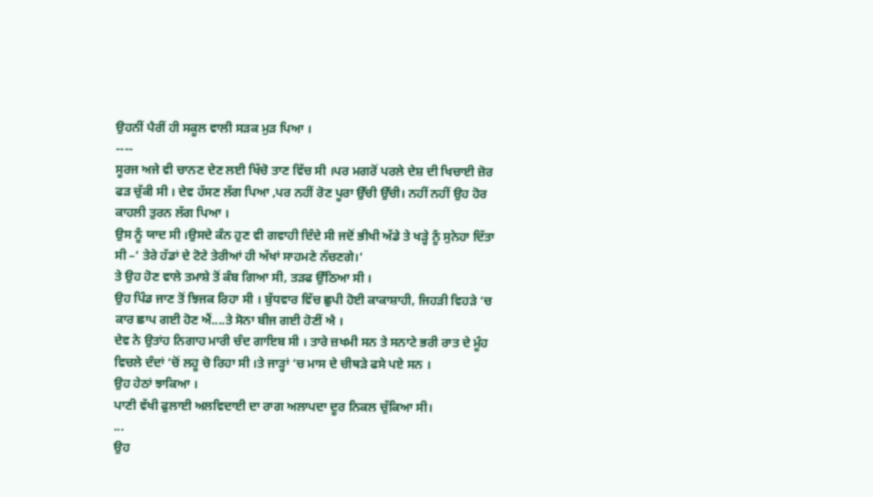ਉਹਨੀਂ ਪੈਰੀਂ ਹੀ ਸਕੂਲ ਵਾਲੀ ਸੜਕ ਮੁੜ ਪਿਆ ।
----
ਸੂਰਜ ਅਜੇ ਵੀ ਚਾਨਣ ਦੇਣ ਲਈ ਖਿੱਚੋ ਤਾਣ ਵਿੱਚ ਸੀ ।ਪਰ ਮਗਰੋਂ ਪਰਲੇ ਦੇਸ਼ ਦੀ ਖਿਚਾਈ ਜ਼ੋਰ ਫੜ ਚੁੱਕੀ ਸੀ । ਦੇਵ ਹੱਸਣ ਲੱਗ ਪਿਆ ,ਪਰ ਨਹੀਂ ਰੋਣ ਪੂਰਾ ਉੱਚੀ ਉੱਚੀ। ਨਹੀਂ ਨਹੀਂ ਉਹ ਹੋਰ ਕਾਹਲੀ ਤੁਰਨ ਲੱਗ ਪਿਆ ।
ਉਸ ਨੂੰ ਯਾਦ ਸੀ ।ਉਸਦੇ ਕੰਨ ਹੁਣ ਵੀ ਗਵਾਹੀ ਦਿੰਦੇ ਸੀ ਜਦੋਂ ਭੀਖੀ ਅੱਡੇ ਤੇ ਖੜ੍ਹੇ ਨੂੰ ਸੁਨੇਹਾ ਦਿੱਤਾ ਸੀ –‘ ਤੇਰੇ ਹੱਡਾਂ ਦੇ ਟੋਟੇ ਤੇਰੀਆਂ ਹੀ ਅੱਖਾਂ ਸਾਹਮਣੇ ਨੱਚਣਗੇ।‘
ਤੇ ਉਹ ਹੋਣ ਵਾਲੇ ਤਮਾਸ਼ੇ ਤੋਂ ਕੰਬ ਗਿਆ ਸੀ, ਤੜਫ ਉੱਠਿਆ ਸੀ ।
ਉਹ ਪਿੰਡ ਜਾਣ ਤੋਂ ਝਿਜਕ ਰਿਹਾ ਸੀ । ਬੁੱਧਵਾਰ ਵਿੱਚ ਛੁਪੀ ਹੋਈ ਕਾਕਾਸ਼ਾਹੀ, ਜਿਹੜੀ ਵਿਹੜੇ ‘ਚ ਕਾਰ ਛਾਪ ਗਈ ਹੋਣ ਐਂ....ਤੇ ਸੋਨਾ ਬੀਜ ਗਈ ਹੋਣੀਂ ਐ ।
ਦੇਵ ਨੇ ਉਤਾਂਹ ਨਿਗਾਹ ਮਾਰੀ ਚੰਦ ਗਾਇਬ ਸੀ । ਤਾਰੇ ਜ਼ਖਮੀ ਸਨ ਤੇ ਸਨਾਟੇ ਭਰੀ ਰਾਤ ਦੇ ਮੂੰਹ ਵਿਚਲੇ ਦੰਦਾਂ ‘ਚੋਂ ਲਹੂ ਚੋ ਰਿਹਾ ਸੀ ।ਤੇ ਜਾੜ੍ਹਾਂ ‘ਚ ਮਾਸ ਦੇ ਚੀਥੜੇ ਫਸੇ ਪਏ ਸਨ ।
ਉਹ ਹੇਠਾਂ ਝਾਕਿਆ ।
ਪਾਣੀ ਵੱਖੀ ਫੁਲਾਈ ਅਲਵਿਦਾਈ ਦਾ ਰਾਗ ਅਲਾਪਦਾ ਦੂਰ ਨਿਕਲ ਚੁੱਕਿਆ ਸੀ।
...
ਉਹ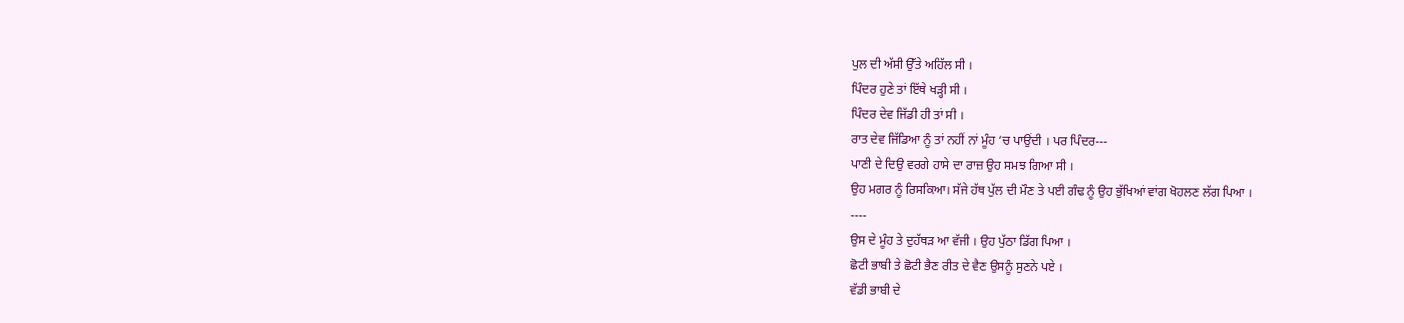ਪੁਲ ਦੀ ਅੱਸੀ ਉੱਤੇ ਅਹਿੱਲ ਸੀ ।
ਪਿੰਦਰ ਹੁਣੇ ਤਾਂ ਇੱਥੇ ਖੜ੍ਹੀ ਸੀ ।
ਪਿੰਦਰ ਦੇਵ ਜਿੱਡੀ ਹੀ ਤਾਂ ਸੀ ।
ਰਾਤ ਦੇਵ ਜਿੱਡਿਆ ਨੂੰ ਤਾਂ ਨਹੀਂ ਨਾਂ ਮੂੰਹ ‘ਚ ਪਾਉਂਦੀ । ਪਰ ਪਿੰਦਰ---
ਪਾਣੀ ਦੇ ਦਿਉ ਵਰਗੇ ਹਾਸੇ ਦਾ ਰਾਜ਼ ਉਹ ਸਮਝ ਗਿਆ ਸੀ ।
ਉਹ ਮਗਰ ਨੂੰ ਰਿਸਕਿਆ। ਸੱਜੇ ਹੱਥ ਪੁੱਲ ਦੀ ਮੌਣ ਤੇ ਪਈ ਗੰਢ ਨੂੰ ਉਹ ਭੁੱਖਿਆਂ ਵਾਂਗ ਖੋਹਲਣ ਲੱਗ ਪਿਆ ।
----
ਉਸ ਦੇ ਮੂੰਹ ਤੇ ਦੁਹੱਥੜ ਆ ਵੱਜੀ । ਉਹ ਪੁੱਠਾ ਡਿੱਗ ਪਿਆ ।
ਛੋਟੀ ਭਾਬੀ ਤੇ ਛੋਟੀ ਭੈਣ ਰੀਤ ਦੇ ਵੈਣ ਉਸਨੂੰ ਸੁਣਨੇ ਪਏ ।
ਵੱਡੀ ਭਾਬੀ ਦੇ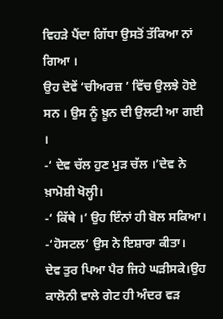ਵਿਹੜੇ ਪੈਂਦਾ ਗਿੱਧਾ ਉਸਤੋਂ ਤੱਕਿਆ ਨਾਂ ਗਿਆ ।
ਉਹ ਦੋਵੇਂ ‘ਚੀਅਰਜ਼ ’ ਵਿੱਚ ਉਲਝੇ ਹੋਏ ਸਨ । ਉਸ ਨੂੰ ਖ਼ੂਨ ਦੀ ਉਲਟੀ ਆ ਗਈ ।
-‘ ਦੇਵ ਚੱਲ ਹੁਣ ਮੁੜ ਚੱਲ ।’ਦੇਵ ਨੇ ਖ਼ਾਮੋਸ਼ੀ ਖੋਲ੍ਹੀ।
-‘ ਕਿੱਥੇ ।’ ਉਹ ਇੰਨਾਂ ਹੀ ਬੋਲ ਸਕਿਆ।
-‘ਹੋਸਟਲ’ ਉਸ ਨੇ ਇਸ਼ਾਰਾ ਕੀਤਾ।
ਦੇਵ ਤੁਰ ਪਿਆ ਪੈਰ ਜਿਹੇ ਘੜੀਸਕੇ।ਉਹ ਕਾਲੋਨੀ ਵਾਲੇ ਗੇਟ ਹੀ ਅੰਦਰ ਵੜ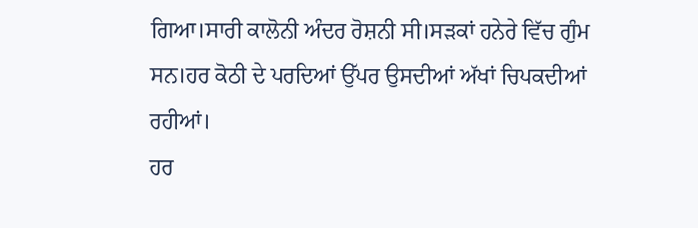ਗਿਆ।ਸਾਰੀ ਕਾਲੋਨੀ ਅੰਦਰ ਰੋਸ਼ਨੀ ਸੀ।ਸੜਕਾਂ ਹਨੇਰੇ ਵਿੱਚ ਗੁੰਮ ਸਨ।ਹਰ ਕੋਠੀ ਦੇ ਪਰਦਿਆਂ ਉੱਪਰ ਉਸਦੀਆਂ ਅੱਖਾਂ ਚਿਪਕਦੀਆਂ ਰਹੀਆਂ।
ਹਰ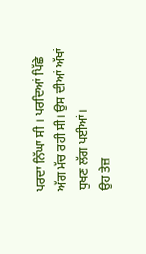ਪਰਦਾ ਨਿੱਘਾ ਸੀ । ਪਰਦਿਆਂ ਪਿੱਛੇ ਅੱਗ ਮੱਚ ਰਹੀ ਸੀ। ਉਸ ਦੀਆਂ ਅੱਖਾਂ ਧੁਖਣ ਲੱਗ ਪਈਆਂ।
ਉਹ ਤੇਜ਼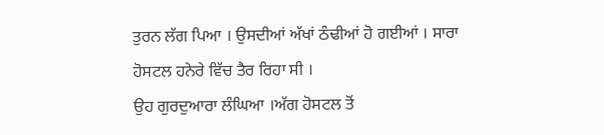ਤੁਰਨ ਲੱਗ ਪਿਆ । ਉਸਦੀਆਂ ਅੱਖਾਂ ਠੰਢੀਆਂ ਹੋ ਗਈਆਂ । ਸਾਰਾ ਹੋਸਟਲ ਹਨੇਰੇ ਵਿੱਚ ਤੈਰ ਰਿਹਾ ਸੀ ।
ਉਹ ਗੁਰਦੁਆਰਾ ਲੰਘਿਆ ।ਅੱਗ ਹੋਸਟਲ ਤੋਂ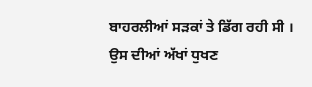ਬਾਹਰਲੀਆਂ ਸੜਕਾਂ ਤੇ ਡਿੱਗ ਰਹੀ ਸੀ ।
ਉਸ ਦੀਆਂ ਅੱਖਾਂ ਧੁਖਣ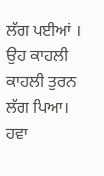ਲੱਗ ਪਈਆਂ । ਉਹ ਕਾਹਲੀ ਕਾਹਲੀ ਤੁਰਨ ਲੱਗ ਪਿਆ।
ਹਵਾ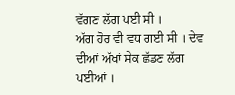ਵੱਗਣ ਲੱਗ ਪਈ ਸੀ ।
ਅੱਗ ਹੋਰ ਵੀ ਵਧ ਗਈ ਸੀ । ਦੇਵ ਦੀਆਂ ਅੱਖਾਂ ਸੇਕ ਛੱਡਣ ਲੱਗ ਪਈਆਂ ।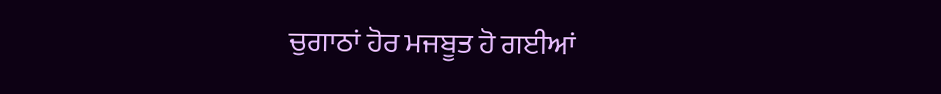ਚੁਗਾਠਾਂ ਹੋਰ ਮਜਬੂਤ ਹੋ ਗਈਆਂ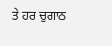ਤੇ ਹਰ ਚੁਗਾਠ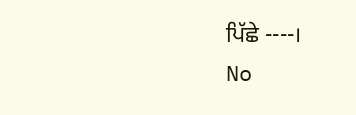ਪਿੱਛੇ ----।
No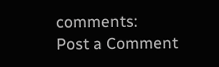comments:
Post a Comment